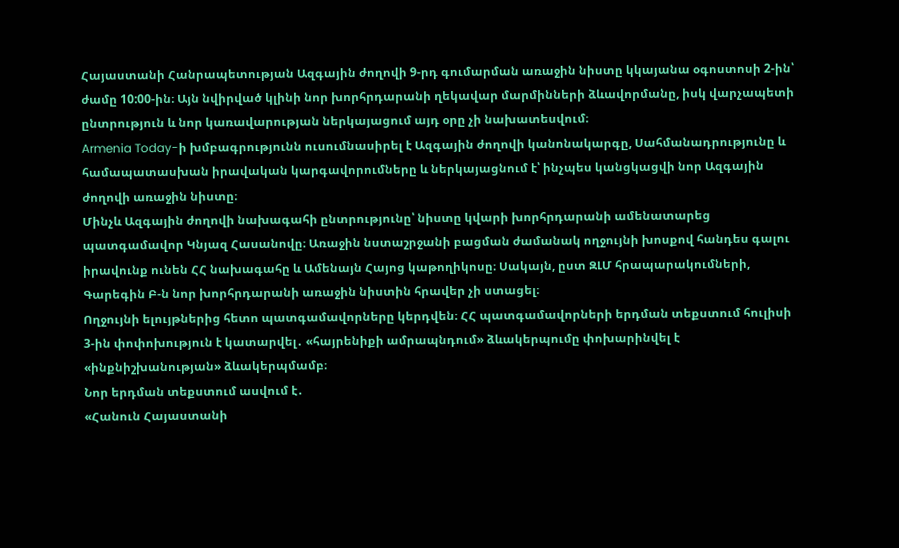Հայաստանի Հանրապետության Ազգային ժողովի 9-րդ գումարման առաջին նիստը կկայանա օգոստոսի 2-ին՝ ժամը 10:00-ին։ Այն նվիրված կլինի նոր խորհրդարանի ղեկավար մարմինների ձևավորմանը, իսկ վարչապետի ընտրություն և նոր կառավարության ներկայացում այդ օրը չի նախատեսվում։
Armenia Today-ի խմբագրությունն ուսումնասիրել է Ազգային ժողովի կանոնակարգը, Սահմանադրությունը և համապատասխան իրավական կարգավորումները և ներկայացնում է՝ ինչպես կանցկացվի նոր Ազգային ժողովի առաջին նիստը։
Մինչև Ազգային ժողովի նախագահի ընտրությունը՝ նիստը կվարի խորհրդարանի ամենատարեց պատգամավոր Կնյազ Հասանովը։ Առաջին նստաշրջանի բացման ժամանակ ողջույնի խոսքով հանդես գալու իրավունք ունեն ՀՀ նախագահը և Ամենայն Հայոց կաթողիկոսը։ Սակայն, ըստ ԶԼՄ հրապարակումների, Գարեգին Բ-ն նոր խորհրդարանի առաջին նիստին հրավեր չի ստացել։
Ողջույնի ելույթներից հետո պատգամավորները կերդվեն։ ՀՀ պատգամավորների երդման տեքստում հուլիսի 3-ին փոփոխություն է կատարվել․ «հայրենիքի ամրապնդում» ձևակերպումը փոխարինվել է «ինքնիշխանության» ձևակերպմամբ։
Նոր երդման տեքստում ասվում է․
«Հանուն Հայաստանի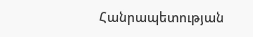Հանրապետության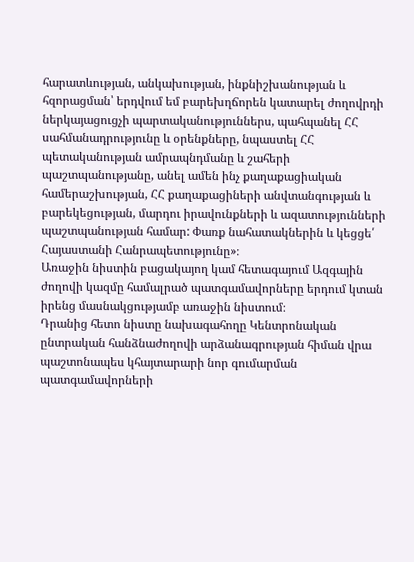հարատևության, անկախության, ինքնիշխանության և հզորացման՝ երդվում եմ բարեխղճորեն կատարել ժողովրդի ներկայացուցչի պարտականություններս, պահպանել ՀՀ սահմանադրությունը և օրենքները, նպաստել ՀՀ պետականության ամրապնդմանը և շահերի պաշտպանությանը, անել ամեն ինչ քաղաքացիական համերաշխության, ՀՀ քաղաքացիների անվտանգության և բարեկեցության, մարդու իրավունքների և ազատությունների պաշտպանության համար: Փառք նահատակներին և կեցցե՛ Հայաստանի Հանրապետությունը»։
Առաջին նիստին բացակայող կամ հետագայում Ազգային ժողովի կազմը համալրած պատգամավորները երդում կտան իրենց մասնակցությամբ առաջին նիստում։
Դրանից հետո նիստը նախագահողը Կենտրոնական ընտրական հանձնաժողովի արձանագրության հիման վրա պաշտոնապես կհայտարարի նոր գումարման պատգամավորների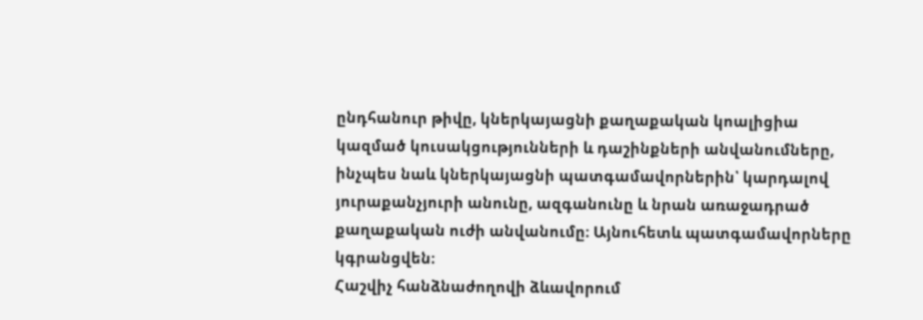ընդհանուր թիվը, կներկայացնի քաղաքական կոալիցիա կազմած կուսակցությունների և դաշինքների անվանումները, ինչպես նաև կներկայացնի պատգամավորներին՝ կարդալով յուրաքանչյուրի անունը, ազգանունը և նրան առաջադրած քաղաքական ուժի անվանումը։ Այնուհետև պատգամավորները կգրանցվեն։
Հաշվիչ հանձնաժողովի ձևավորում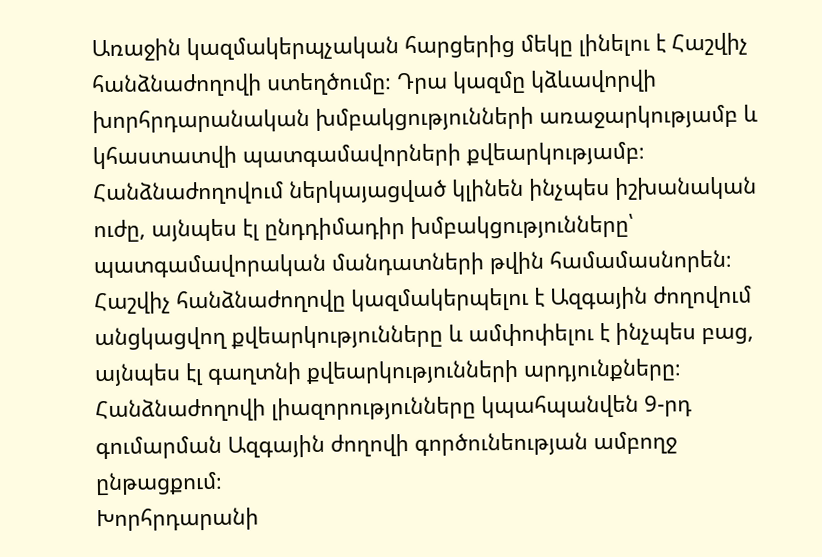Առաջին կազմակերպչական հարցերից մեկը լինելու է Հաշվիչ հանձնաժողովի ստեղծումը։ Դրա կազմը կձևավորվի խորհրդարանական խմբակցությունների առաջարկությամբ և կհաստատվի պատգամավորների քվեարկությամբ։
Հանձնաժողովում ներկայացված կլինեն ինչպես իշխանական ուժը, այնպես էլ ընդդիմադիր խմբակցությունները՝ պատգամավորական մանդատների թվին համամասնորեն։
Հաշվիչ հանձնաժողովը կազմակերպելու է Ազգային ժողովում անցկացվող քվեարկությունները և ամփոփելու է ինչպես բաց, այնպես էլ գաղտնի քվեարկությունների արդյունքները։
Հանձնաժողովի լիազորությունները կպահպանվեն 9-րդ գումարման Ազգային ժողովի գործունեության ամբողջ ընթացքում։
Խորհրդարանի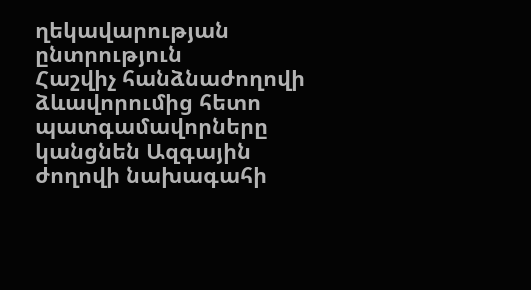ղեկավարության ընտրություն
Հաշվիչ հանձնաժողովի ձևավորումից հետո պատգամավորները կանցնեն Ազգային ժողովի նախագահի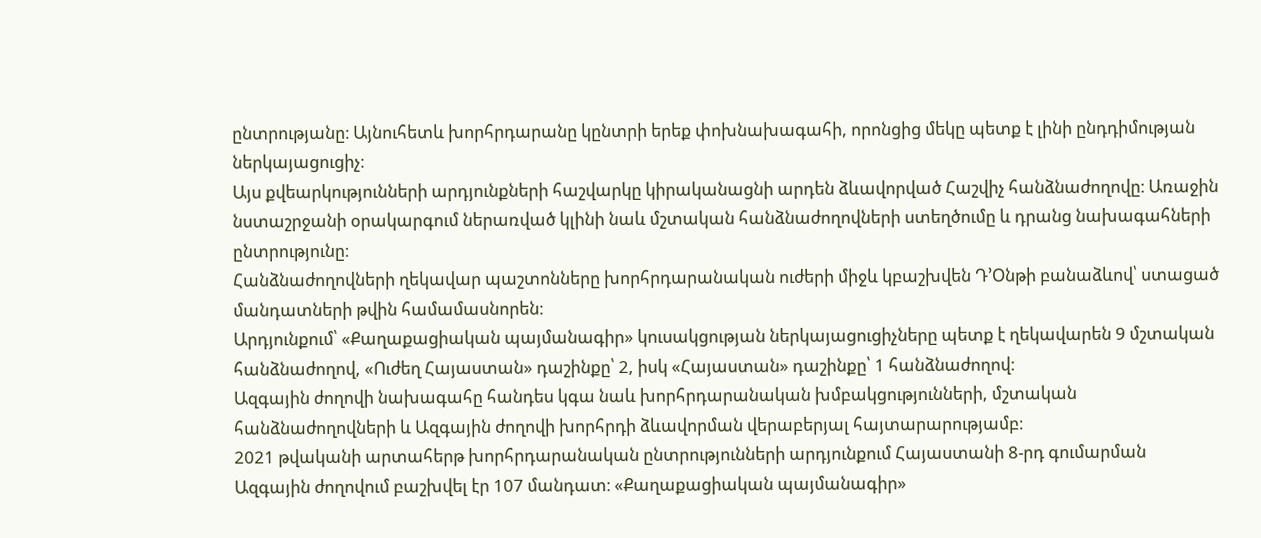ընտրությանը։ Այնուհետև խորհրդարանը կընտրի երեք փոխնախագահի, որոնցից մեկը պետք է լինի ընդդիմության ներկայացուցիչ։
Այս քվեարկությունների արդյունքների հաշվարկը կիրականացնի արդեն ձևավորված Հաշվիչ հանձնաժողովը։ Առաջին նստաշրջանի օրակարգում ներառված կլինի նաև մշտական հանձնաժողովների ստեղծումը և դրանց նախագահների ընտրությունը։
Հանձնաժողովների ղեկավար պաշտոնները խորհրդարանական ուժերի միջև կբաշխվեն Դ’Օնթի բանաձևով՝ ստացած մանդատների թվին համամասնորեն։
Արդյունքում՝ «Քաղաքացիական պայմանագիր» կուսակցության ներկայացուցիչները պետք է ղեկավարեն 9 մշտական հանձնաժողով, «Ուժեղ Հայաստան» դաշինքը՝ 2, իսկ «Հայաստան» դաշինքը՝ 1 հանձնաժողով։
Ազգային ժողովի նախագահը հանդես կգա նաև խորհրդարանական խմբակցությունների, մշտական հանձնաժողովների և Ազգային ժողովի խորհրդի ձևավորման վերաբերյալ հայտարարությամբ։
2021 թվականի արտահերթ խորհրդարանական ընտրությունների արդյունքում Հայաստանի 8-րդ գումարման Ազգային ժողովում բաշխվել էր 107 մանդատ։ «Քաղաքացիական պայմանագիր»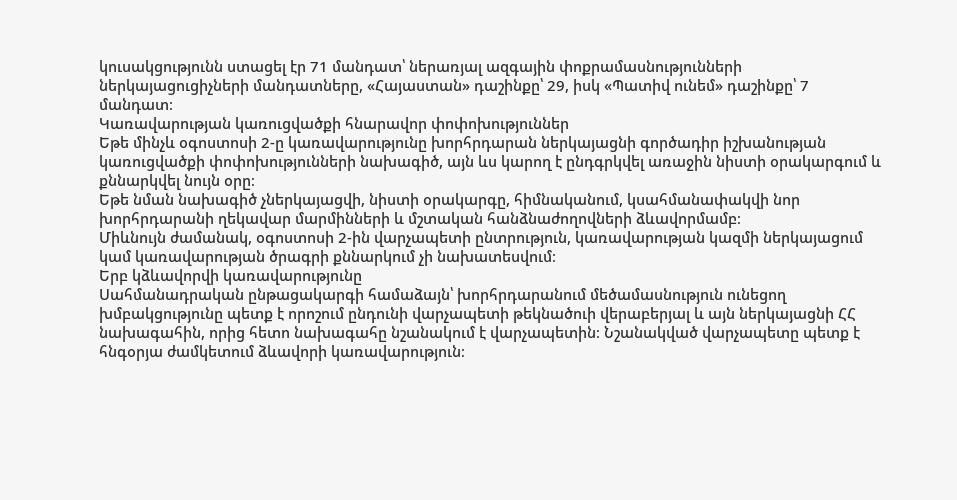կուսակցությունն ստացել էր 71 մանդատ՝ ներառյալ ազգային փոքրամասնությունների ներկայացուցիչների մանդատները, «Հայաստան» դաշինքը՝ 29, իսկ «Պատիվ ունեմ» դաշինքը՝ 7 մանդատ։
Կառավարության կառուցվածքի հնարավոր փոփոխություններ
Եթե մինչև օգոստոսի 2-ը կառավարությունը խորհրդարան ներկայացնի գործադիր իշխանության կառուցվածքի փոփոխությունների նախագիծ, այն ևս կարող է ընդգրկվել առաջին նիստի օրակարգում և քննարկվել նույն օրը։
Եթե նման նախագիծ չներկայացվի, նիստի օրակարգը, հիմնականում, կսահմանափակվի նոր խորհրդարանի ղեկավար մարմինների և մշտական հանձնաժողովների ձևավորմամբ։
Միևնույն ժամանակ, օգոստոսի 2-ին վարչապետի ընտրություն, կառավարության կազմի ներկայացում կամ կառավարության ծրագրի քննարկում չի նախատեսվում։
Երբ կձևավորվի կառավարությունը
Սահմանադրական ընթացակարգի համաձայն՝ խորհրդարանում մեծամասնություն ունեցող խմբակցությունը պետք է որոշում ընդունի վարչապետի թեկնածուի վերաբերյալ և այն ներկայացնի ՀՀ նախագահին, որից հետո նախագահը նշանակում է վարչապետին։ Նշանակված վարչապետը պետք է հնգօրյա ժամկետում ձևավորի կառավարություն։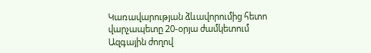Կառավարության ձևավորումից հետո վարչապետը 20-օրյա ժամկետում Ազգային ժողով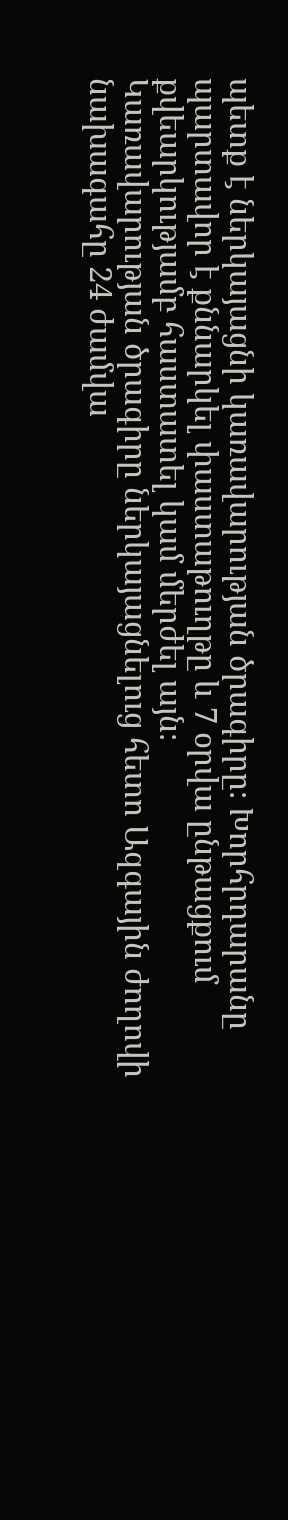պետք է ներկայացնի կառավարության ծրագիրը։ Խորհրդարանը պարտավոր է քննարկել փաստաթուղթը և 7 օրվա ընթացքում քվեարկությամբ հաստատել կամ մերժել այն։
Կառավարության ծրագիրը ներկայացնելուց հետո Ազգային ժողովի նախագահը 24 ժամվա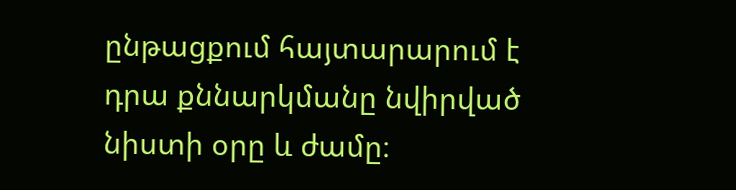ընթացքում հայտարարում է դրա քննարկմանը նվիրված նիստի օրը և ժամը։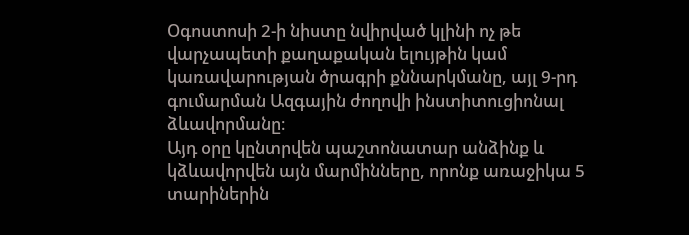Օգոստոսի 2-ի նիստը նվիրված կլինի ոչ թե վարչապետի քաղաքական ելույթին կամ կառավարության ծրագրի քննարկմանը, այլ 9-րդ գումարման Ազգային ժողովի ինստիտուցիոնալ ձևավորմանը։
Այդ օրը կընտրվեն պաշտոնատար անձինք և կձևավորվեն այն մարմինները, որոնք առաջիկա 5 տարիներին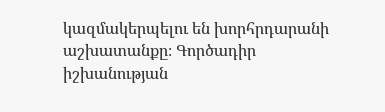կազմակերպելու են խորհրդարանի աշխատանքը։ Գործադիր իշխանության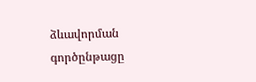ձևավորման գործընթացը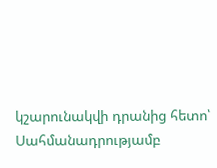կշարունակվի դրանից հետո՝ Սահմանադրությամբ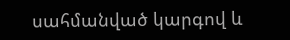սահմանված կարգով և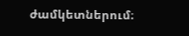ժամկետներում։